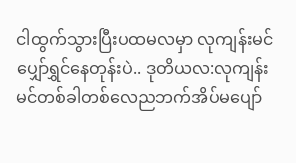ငါထွက်သွားပြီးပထမလမှာ လုကျန်းမင်ပျှော်ရွှင်နေတုန်းပဲ.. ဒုတိယလ:လုကျန်းမင်တစ်ခါတစ်လေညဘက်အိပ်မပျော်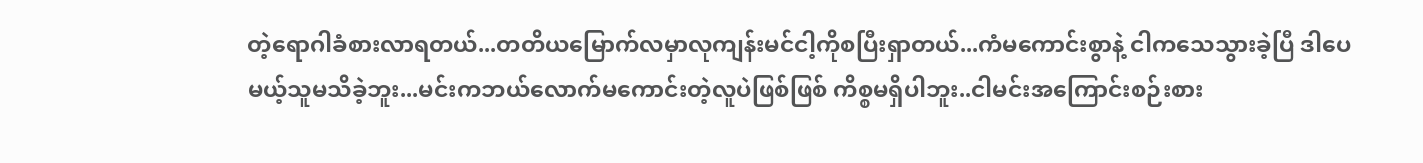တဲ့ရောဂါခံစားလာရတယ်...တတိယမြောက်လမှာလုကျန်းမင်ငါ့ကိုစပြီးရှာတယ်...ကံမကောင်းစွာနဲ့ ငါကသေသွားခဲ့ပြီ ဒါပေမယ့်သူမသိခဲ့ဘူး...မင်းကဘယ်လောက်မကောင်းတဲ့လူပဲဖြစ်ဖြစ် ကိစ္စမရှိပါဘူး..ငါမင်းအကြောင်းစဉ်းစား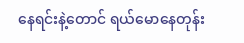နေရင်းနဲ့တောင် ရယ်မောနေတုန်း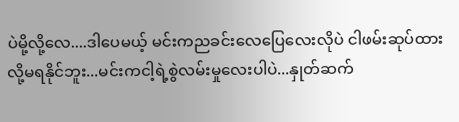ပဲမို့လို့လေ....ဒါပေမယ့် မင်းကညခင်းလေပြေလေးလိုပဲ ငါဖမ်းဆုပ်ထားလို့မရနိုင်ဘူး...မင်းကငါ့ရဲ့စွဲလမ်းမှုလေးပါပဲ...နှုတ်ဆက်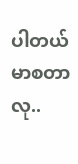ပါတယ် မာစတာလု..